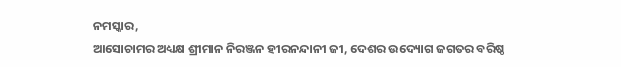ନମସ୍କାର,
ଆସୋଚାମର ଅଧ୍ୟକ୍ଷ ଶ୍ରୀମାନ ନିରଞ୍ଜନ ହୀରନନ୍ଦାନୀ ଜୀ, ଦେଶର ଉଦ୍ୟୋଗ ଜଗତର ବରିଷ୍ଠ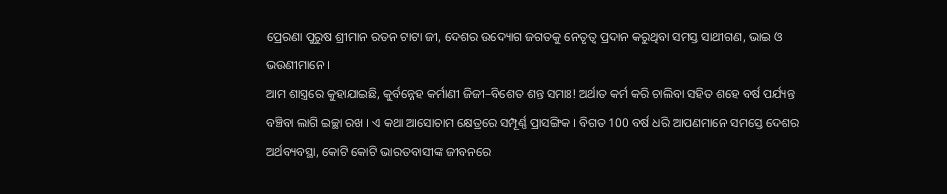ପ୍ରେରଣା ପୁରୁଷ ଶ୍ରୀମାନ ରତନ ଟାଟା ଜୀ, ଦେଶର ଉଦ୍ୟୋଗ ଜଗତକୁ ନେତୃତ୍ୱ ପ୍ରଦାନ କରୁଥିବା ସମସ୍ତ ସାଥୀଗଣ, ଭାଇ ଓ ଭଉଣୀମାନେ ।
ଆମ ଶାସ୍ତ୍ରରେ କୁହାଯାଇଛି, କୁର୍ବନ୍ନେହ କର୍ମାଣୀ ଜିଜୀ–ବିଶେତ ଶନ୍ତ ସମାଃ! ଅର୍ଥାତ କର୍ମ କରି ଚାଲିବା ସହିତ ଶହେ ବର୍ଷ ପର୍ଯ୍ୟନ୍ତ ବଞ୍ଚିବା ଲାଗି ଇଚ୍ଛା ରଖ । ଏ କଥା ଆସୋଚାମ କ୍ଷେତ୍ରରେ ସମ୍ପୂର୍ଣ୍ଣ ପ୍ରାସଙ୍ଗିକ । ବିଗତ 100 ବର୍ଷ ଧରି ଆପଣମାନେ ସମସ୍ତେ ଦେଶର ଅର୍ଥବ୍ୟବସ୍ଥା, କୋଟି କୋଟି ଭାରତବାସୀଙ୍କ ଜୀବନରେ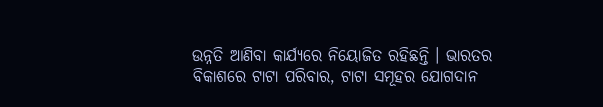ଉନ୍ନତି ଆଣିବା କାର୍ଯ୍ୟରେ ନିୟୋଜିତ ରହିଛନ୍ତି । ଭାରତର ବିକାଶରେ ଟାଟା ପରିବାର, ଟାଟା ସମୂହର ଯୋଗଦାନ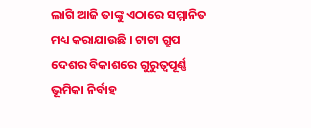ଲାଗି ଆଜି ତାଙ୍କୁ ଏଠାରେ ସମ୍ମାନିତ ମଧ୍ୟ କରାଯାଉଛି । ଟାଟା ଗ୍ରୁପ ଦେଶର ବିକାଶରେ ଗୁରୁତ୍ୱପୂର୍ଣ୍ଣ ଭୂମିକା ନିର୍ବାହ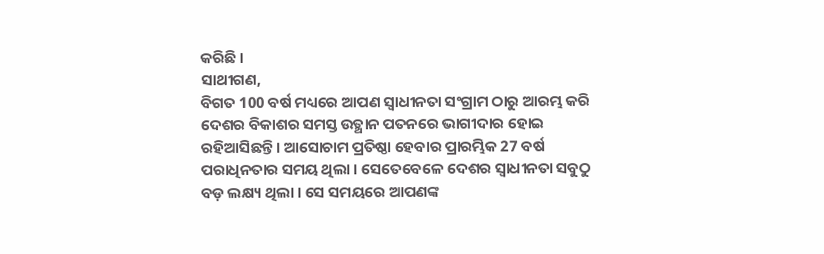କରିଛି ।
ସାଥୀଗଣ,
ବିଗତ 100 ବର୍ଷ ମଧ୍ୟରେ ଆପଣ ସ୍ୱାଧୀନତା ସଂଗ୍ରାମ ଠାରୁ ଆରମ୍ଭ କରି ଦେଶର ବିକାଶର ସମସ୍ତ ଉତ୍ଥାନ ପତନରେ ଭାଗୀଦାର ହୋଇ ରହିଆସିଛନ୍ତି। ଆସୋଚାମ ପ୍ରତିଷ୍ଠା ହେବାର ପ୍ରାରମ୍ଭିକ 27 ବର୍ଷ ପରାଧିନତାର ସମୟ ଥିଲା । ସେତେବେଳେ ଦେଶର ସ୍ୱାଧୀନତା ସବୁଠୁ ବଡ଼ ଲକ୍ଷ୍ୟ ଥିଲା । ସେ ସମୟରେ ଆପଣଙ୍କ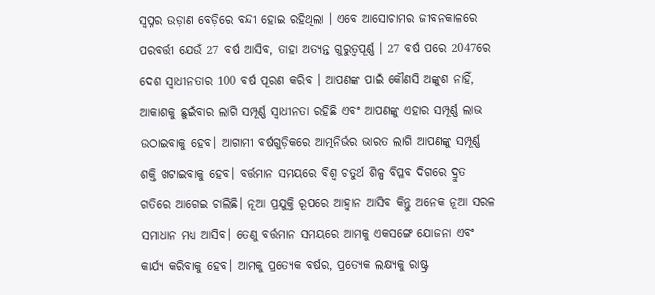ସ୍ୱପ୍ନର ଉଡ଼ାଣ ବେଡ଼ିରେ ବନ୍ଦୀ ହୋଇ ରହିଥିଲା । ଏବେ ଆସୋଚାମର ଜୀବନକାଳରେ ପରବର୍ତ୍ତୀ ଯେଉଁ 27 ବର୍ଷ ଆସିବ, ତାହା ଅତ୍ୟନ୍ତ ଗୁରୁତ୍ୱପୂର୍ଣ୍ଣ । 27 ବର୍ଷ ପରେ 2047ରେ ଦେଶ ସ୍ୱାଧୀନତାର 100 ବର୍ଷ ପୂରଣ କରିବ । ଆପଣଙ୍କ ପାଇଁ କୌଣସି ଅଙ୍କୁଶ ନାହିଁ, ଆକାଶକୁ ଛୁଇଁବାର ଲାଗି ସମ୍ପୂର୍ଣ୍ଣ ସ୍ୱାଧୀନତା ରହିଛି ଏବଂ ଆପଣଙ୍କୁ ଏହାର ସମ୍ପୂର୍ଣ୍ଣ ଲାଭ ଉଠାଇବାକୁ ହେବ। ଆଗାମୀ ବର୍ଷଗୁଡ଼ିକରେ ଆତ୍ମନିର୍ଭର ଭାରତ ଲାଗି ଆପଣଙ୍କୁ ସମ୍ପୂର୍ଣ୍ଣ ଶକ୍ତି ଖଟାଇବାକୁ ହେବ। ବର୍ତ୍ତମାନ ସମୟରେ ବିଶ୍ୱ ଚତୁର୍ଥ ଶିଳ୍ପ ବିପ୍ଳବ ଦିଗରେ ଦ୍ରୁତ ଗତିରେ ଆଗେଇ ଚାଲିଛି। ନୂଆ ପ୍ରଯୁକ୍ତି ରୂପରେ ଆହ୍ୱାନ ଆସିବ କିନ୍ତୁ ଅନେକ ନୂଆ ସରଳ ସମାଧାନ ମଧ୍ୟ ଆସିବ। ତେଣୁ ବର୍ତ୍ତମାନ ସମୟରେ ଆମକୁ ଏକସଙ୍ଗେ ଯୋଜନା ଏବଂ କାର୍ଯ୍ୟ କରିବାକୁ ହେବ। ଆମକୁ ପ୍ରତ୍ୟେକ ବର୍ଷର, ପ୍ରତ୍ୟେକ ଲକ୍ଷ୍ୟକୁ ରାଷ୍ଟ୍ର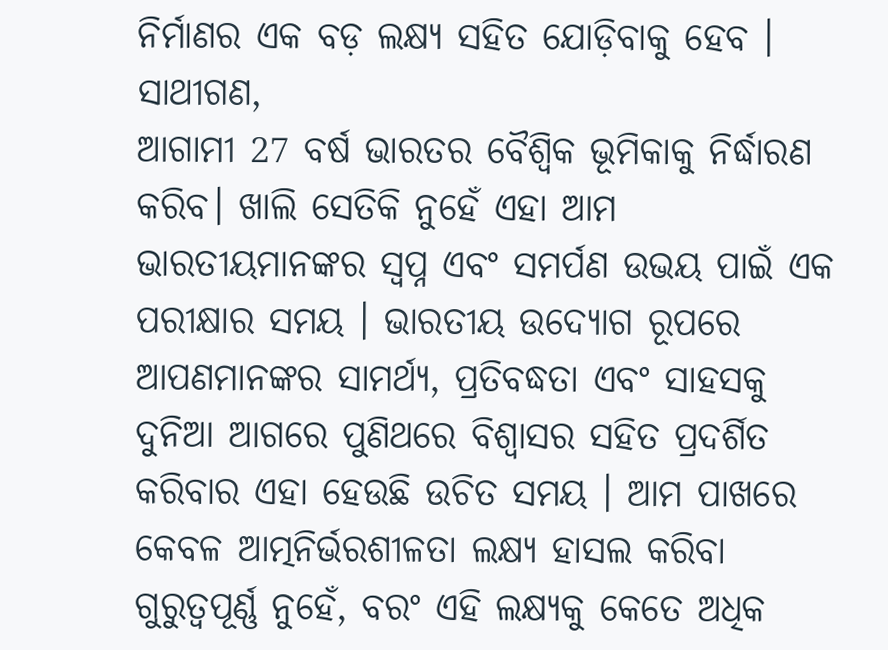ନିର୍ମାଣର ଏକ ବଡ଼ ଲକ୍ଷ୍ୟ ସହିତ ଯୋଡ଼ିବାକୁ ହେବ ।
ସାଥୀଗଣ,
ଆଗାମୀ 27 ବର୍ଷ ଭାରତର ବୈଶ୍ୱିକ ଭୂମିକାକୁ ନିର୍ଦ୍ଧାରଣ କରିବ। ଖାଲି ସେତିକି ନୁହେଁ ଏହା ଆମ ଭାରତୀୟମାନଙ୍କର ସ୍ୱପ୍ନ ଏବଂ ସମର୍ପଣ ଉଭୟ ପାଇଁ ଏକ ପରୀକ୍ଷାର ସମୟ । ଭାରତୀୟ ଉଦ୍ୟୋଗ ରୂପରେ ଆପଣମାନଙ୍କର ସାମର୍ଥ୍ୟ, ପ୍ରତିବଦ୍ଧତା ଏବଂ ସାହସକୁ ଦୁନିଆ ଆଗରେ ପୁଣିଥରେ ବିଶ୍ୱାସର ସହିତ ପ୍ରଦର୍ଶିତ କରିବାର ଏହା ହେଉଛି ଉଚିତ ସମୟ । ଆମ ପାଖରେ କେବଳ ଆତ୍ମନିର୍ଭରଶୀଳତା ଲକ୍ଷ୍ୟ ହାସଲ କରିବା ଗୁରୁତ୍ୱପୂର୍ଣ୍ଣ ନୁହେଁ, ବରଂ ଏହି ଲକ୍ଷ୍ୟକୁ କେତେ ଅଧିକ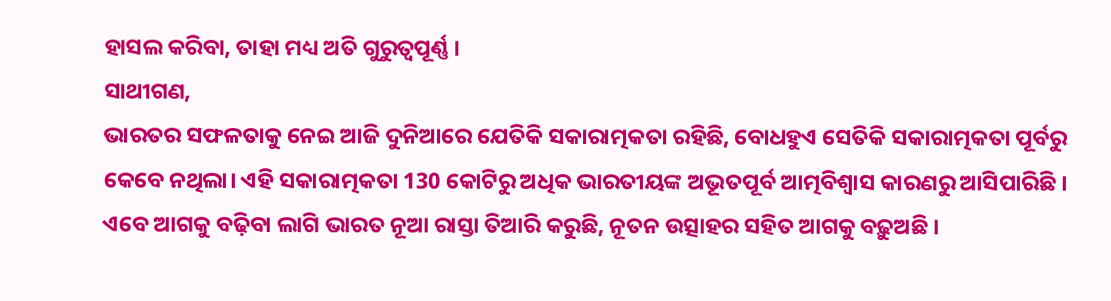ହାସଲ କରିବା, ତାହା ମଧ୍ୟ ଅତି ଗୁରୁତ୍ୱପୂର୍ଣ୍ଣ ।
ସାଥୀଗଣ,
ଭାରତର ସଫଳତାକୁ ନେଇ ଆଜି ଦୁନିଆରେ ଯେତିକି ସକାରାତ୍ମକତା ରହିଛି, ବୋଧହୁଏ ସେତିକି ସକାରାତ୍ମକତା ପୂର୍ବରୁ କେବେ ନଥିଲା। ଏହି ସକାରାତ୍ମକତା 130 କୋଟିରୁ ଅଧିକ ଭାରତୀୟଙ୍କ ଅଭୂତପୂର୍ବ ଆତ୍ମବିଶ୍ୱାସ କାରଣରୁ ଆସିପାରିଛି । ଏବେ ଆଗକୁ ବଢ଼ିବା ଲାଗି ଭାରତ ନୂଆ ରାସ୍ତା ତିଆରି କରୁଛି, ନୂତନ ଉତ୍ସାହର ସହିତ ଆଗକୁ ବଢ଼ୁଅଛି ।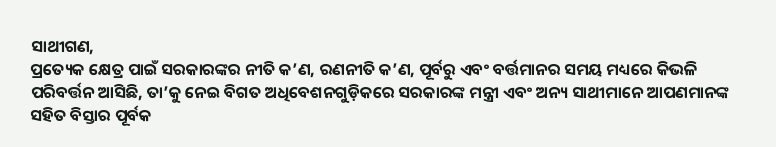ସାଥୀଗଣ,
ପ୍ରତ୍ୟେକ କ୍ଷେତ୍ର ପାଇଁ ସରକାରଙ୍କର ନୀତି କ’ଣ, ରଣନୀତି କ’ଣ, ପୂର୍ବରୁ ଏବଂ ବର୍ତ୍ତମାନର ସମୟ ମଧ୍ୟରେ କିଭଳି ପରିବର୍ତ୍ତନ ଆସିଛି, ତା’କୁ ନେଇ ବିଗତ ଅଧିବେଶନଗୁଡ଼ିକରେ ସରକାରଙ୍କ ମନ୍ତ୍ରୀ ଏବଂ ଅନ୍ୟ ସାଥୀମାନେ ଆପଣମାନଙ୍କ ସହିତ ବିସ୍ତାର ପୂର୍ବକ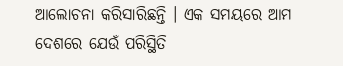ଆଲୋଚନା କରିସାରିଛନ୍ତି । ଏକ ସମୟରେ ଆମ ଦେଶରେ ଯେଉଁ ପରିସ୍ଥିତି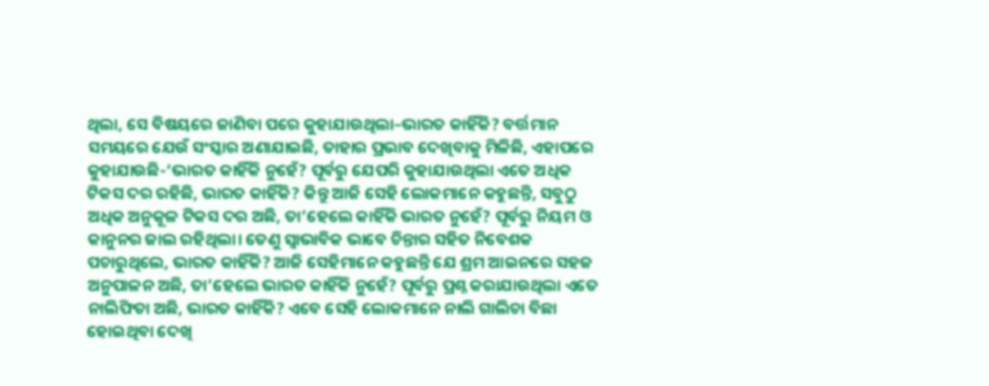ଥିଲା, ସେ ବିଷୟରେ ଜାଣିବା ପରେ କୁହାଯାଉଥିଲା–ଭାରତ କାହିଁକି? ବର୍ତ୍ତମାନ ସମୟରେ ଯେଉଁ ସଂସ୍କାର ଅଣାଯାଇଛି, ତାହାର ପ୍ରଭାବ ଦେଖିବାକୁ ମିଳିଛି, ଏହାପରେ କୁହାଯାଉଛି-‘ଭାରତ କାହିଁକି ନୁହେଁ? ପୂର୍ବରୁ ଯେପରି କୁହାଯାଉଥିଲା ଏତେ ଅଧିକ ଟିକସ ଦର ରହିଛି, ଭାରତ କାହିଁକି? କିନ୍ତୁ ଆଜି ସେହି ଲୋକମାନେ କହୁଛନ୍ତି, ସବୁଠୁ ଅଧିକ ଅନୁକୂଳ ଟିକସ ଦର ଅଛି, ତା’ହେଲେ କାହିଁକି ଭାରତ ନୁହେଁ? ପୂର୍ବରୁ ନିୟମ ଓ କାନୁନର ଜାଲ ରହିଥିଲା। ତେଣୁ ସ୍ୱାଭାବିକ ଭାବେ ଚିନ୍ତାର ସହିତ ନିବେଶକ ପଚାରୁଥିଲେ, ଭାରତ କାହିଁକି? ଆଜି ସେହିମାନେ କହୁଛନ୍ତି ଯେ ଶ୍ରମ ଆଇନରେ ସହଜ ଅନୁପାଳନ ଅଛି, ତା’ହେଲେ ଭାରତ କାହିଁକି ନୁହେଁ? ପୂର୍ବରୁ ପ୍ରଶ୍ନ କରାଯାଉଥିଲା ଏତେ ନାଲିଫିତା ଅଛି, ଭାରତ କାହିଁକି? ଏବେ ସେହି ଲୋକମାନେ ନାଲି ଗାଲିଚା ବିଛା ହୋଇଥିବା ଦେଖି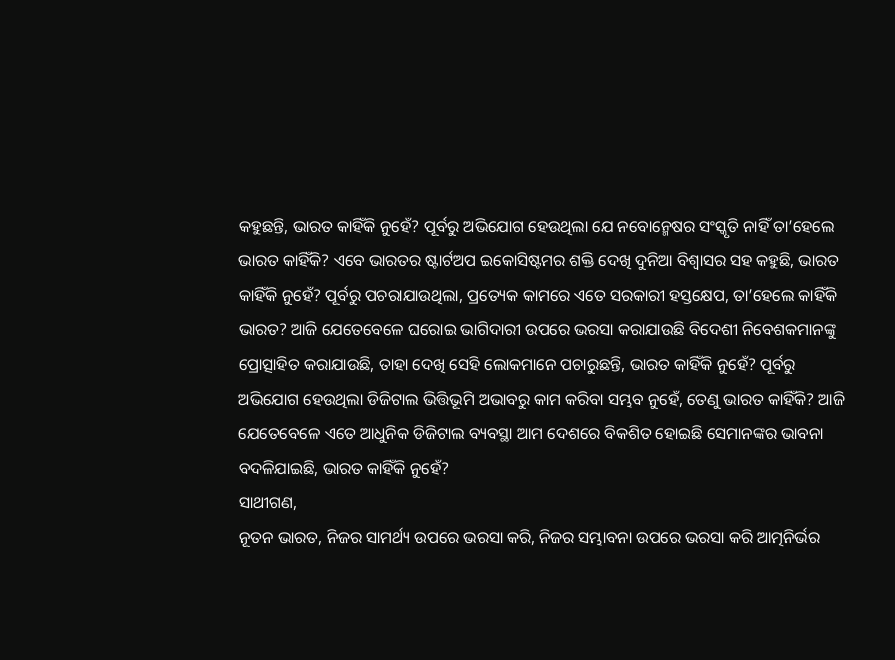କହୁଛନ୍ତି, ଭାରତ କାହିଁକି ନୁହେଁ? ପୂର୍ବରୁ ଅଭିଯୋଗ ହେଉଥିଲା ଯେ ନବୋନ୍ମେଷର ସଂସ୍କୃତି ନାହିଁ ତା’ହେଲେ ଭାରତ କାହିଁକି? ଏବେ ଭାରତର ଷ୍ଟାର୍ଟଅପ ଇକୋସିଷ୍ଟମର ଶକ୍ତି ଦେଖି ଦୁନିଆ ବିଶ୍ୱାସର ସହ କହୁଛି, ଭାରତ କାହିଁକି ନୁହେଁ? ପୂର୍ବରୁ ପଚରାଯାଉଥିଲା, ପ୍ରତ୍ୟେକ କାମରେ ଏତେ ସରକାରୀ ହସ୍ତକ୍ଷେପ, ତା’ହେଲେ କାହିଁକି ଭାରତ? ଆଜି ଯେତେବେଳେ ଘରୋଇ ଭାଗିଦାରୀ ଉପରେ ଭରସା କରାଯାଉଛି ବିଦେଶୀ ନିବେଶକମାନଙ୍କୁ ପ୍ରୋତ୍ସାହିତ କରାଯାଉଛି, ତାହା ଦେଖି ସେହି ଲୋକମାନେ ପଚାରୁଛନ୍ତି, ଭାରତ କାହିଁକି ନୁହେଁ? ପୂର୍ବରୁ ଅଭିଯୋଗ ହେଉଥିଲା ଡିଜିଟାଲ ଭିତ୍ତିଭୂମି ଅଭାବରୁ କାମ କରିବା ସମ୍ଭବ ନୁହେଁ, ତେଣୁ ଭାରତ କାହିଁକି? ଆଜି ଯେତେବେଳେ ଏତେ ଆଧୁନିକ ଡିଜିଟାଲ ବ୍ୟବସ୍ଥା ଆମ ଦେଶରେ ବିକଶିତ ହୋଇଛି ସେମାନଙ୍କର ଭାବନା ବଦଳିଯାଇଛି, ଭାରତ କାହିଁକି ନୁହେଁ?
ସାଥୀଗଣ,
ନୂତନ ଭାରତ, ନିଜର ସାମର୍ଥ୍ୟ ଉପରେ ଭରସା କରି, ନିଜର ସମ୍ଭାବନା ଉପରେ ଭରସା କରି ଆତ୍ମନିର୍ଭର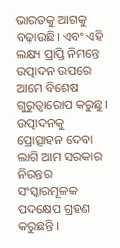ଭାରତକୁ ଆଗକୁ ବଢ଼ାଉଛି। ଏବଂ ଏହି ଲକ୍ଷ୍ୟ ପ୍ରାପ୍ତି ନିମନ୍ତେ ଉତ୍ପାଦନ ଉପରେ ଆମେ ବିଶେଷ ଗୁରୁତ୍ୱାରୋପ କରୁଛୁ। ଉତ୍ପାଦନକୁ ପ୍ରୋତ୍ସାହନ ଦେବା ଲାଗି ଆମ ସରକାର ନିରନ୍ତର ସଂସ୍କାରମୂଳକ ପଦକ୍ଷେପ ଗ୍ରହଣ କରୁଛନ୍ତି ।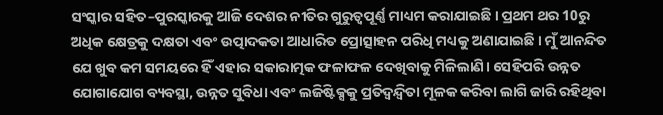ସଂସ୍କାର ସହିତ–ପୁରସ୍କାରକୁ ଆଜି ଦେଶର ନୀତିର ଗୁରୁତ୍ୱପୂର୍ଣ୍ଣ ମାଧ୍ୟମ କରାଯାଇଛି । ପ୍ରଥମ ଥର 10ରୁ ଅଧିକ କ୍ଷେତ୍ରକୁ ଦକ୍ଷତା ଏବଂ ଉତ୍ପାଦକତା ଆଧାରିତ ପ୍ରୋତ୍ସାହନ ପରିଧି ମଧ୍ୟକୁ ଅଣାଯାଇଛି । ମୁଁ ଆନନ୍ଦିତ ଯେ ଖୁବ କମ ସମୟରେ ହିଁ ଏହାର ସକାରାତ୍ମକ ଫଳାଫଳ ଦେଖିବାକୁ ମିଳିଲାଣି। ସେହିପରି ଉନ୍ନତ ଯୋଗାଯୋଗ ବ୍ୟବସ୍ଥା, ଉନ୍ନତ ସୁବିଧା ଏବଂ ଲଜିଷ୍ଟିକ୍ସକୁ ପ୍ରତିଦ୍ୱନ୍ଦ୍ୱିତା ମୂଳକ କରିବା ଲାଗି ଜାରି ରହିଥିବା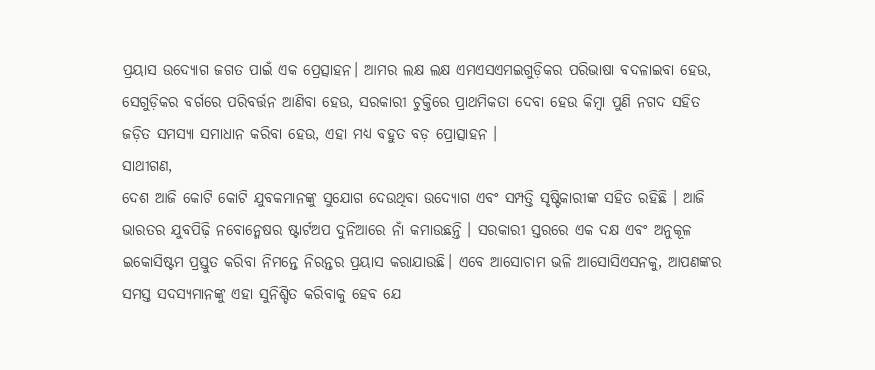ପ୍ରୟାସ ଉଦ୍ୟୋଗ ଜଗତ ପାଇଁ ଏକ ପ୍ରେତ୍ସାହନ। ଆମର ଲକ୍ଷ ଲକ୍ଷ ଏମଏସଏମଇଗୁଡ଼ିକର ପରିଭାଷା ବଦଳାଇବା ହେଉ, ସେଗୁଡ଼ିକର ବର୍ଗରେ ପରିବର୍ତ୍ତନ ଆଣିବା ହେଉ, ସରକାରୀ ଚୁକ୍ତିରେ ପ୍ରାଥମିକତା ଦେବା ହେଉ କିମ୍ବା ପୁଣି ନଗଦ ସହିତ ଜଡ଼ିତ ସମସ୍ୟା ସମାଧାନ କରିବା ହେଉ, ଏହା ମଧ୍ୟ ବହୁତ ବଡ଼ ପ୍ରୋତ୍ସାହନ ।
ସାଥୀଗଣ,
ଦେଶ ଆଜି କୋଟି କୋଟି ଯୁବକମାନଙ୍କୁ ସୁଯୋଗ ଦେଉଥିବା ଉଦ୍ୟୋଗ ଏବଂ ସମ୍ପତ୍ତି ସୃଷ୍ଟିକାରୀଙ୍କ ସହିତ ରହିଛି । ଆଜି ଭାରତର ଯୁବପିଢ଼ି ନବୋନ୍ମେଷର ଷ୍ଟାର୍ଟଅପ ଦୁନିଆରେ ନାଁ କମାଉଛନ୍ତି । ସରକାରୀ ସ୍ତରରେ ଏକ ଦକ୍ଷ ଏବଂ ଅନୁକୂଳ ଇକୋସିଷ୍ଟମ ପ୍ରସ୍ତୁତ କରିବା ନିମନ୍ତେ ନିରନ୍ତର ପ୍ରୟାସ କରାଯାଉଛି। ଏବେ ଆସୋଚାମ ଭଳି ଆସୋସିଏସନକୁ, ଆପଣଙ୍କର ସମସ୍ତ ସଦସ୍ୟମାନଙ୍କୁ ଏହା ସୁନିଶ୍ଚିତ କରିବାକୁ ହେବ ଯେ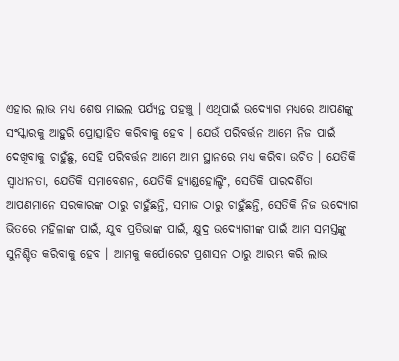ଏହାର ଲାଭ ମଧ୍ୟ ଶେଷ ମାଇଲ ପର୍ଯ୍ୟନ୍ତ ପହଞ୍ଚୁ । ଏଥିପାଇଁ ଉଦ୍ୟୋଗ ମଧ୍ୟରେ ଆପଣଙ୍କୁ ସଂସ୍କାରକୁ ଆହୁରି ପ୍ରୋତ୍ସାହିତ କରିବାକୁ ହେବ । ଯେଉଁ ପରିବର୍ତ୍ତନ ଆମେ ନିଜ ପାଇଁ ଦେଖିବାକୁ ଚାହୁଁଛୁ, ସେହି ପରିବର୍ତ୍ତନ ଆମେ ଆମ ସ୍ଥାନରେ ମଧ୍ୟ କରିବା ଉଚିତ । ଯେତିକି ସ୍ୱାଧୀନତା, ଯେତିକି ସମାବେଶନ, ଯେତିକି ହ୍ୟାଣ୍ଡହୋଲ୍ଡିଂ, ସେତିକି ପାରଦର୍ଶିତା ଆପଣମାନେ ସରକାରଙ୍କ ଠାରୁ ଚାହୁଁଛନ୍ତି, ସମାଜ ଠାରୁ ଚାହୁଁଛନ୍ତି, ସେତିକି ନିଜ ଉଦ୍ୟୋଗ ଭିତରେ ମହିଳାଙ୍କ ପାଇଁ, ଯୁବ ପ୍ରତିଭାଙ୍କ ପାଇଁ, କ୍ଷୁଦ୍ର ଉଦ୍ୟୋଗୀଙ୍କ ପାଇଁ ଆମ ସମସ୍ତଙ୍କୁ ସୁନିଶ୍ଚିତ କରିବାକୁ ହେବ । ଆମକୁ କର୍ପୋରେଟ ପ୍ରଶାସନ ଠାରୁ ଆରମ୍ଭ କରି ଲାଭ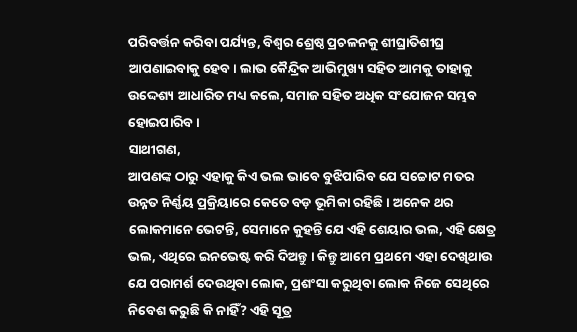ପରିବର୍ତ୍ତନ କରିବା ପର୍ଯ୍ୟନ୍ତ, ବିଶ୍ୱର ଶ୍ରେଷ୍ଠ ପ୍ରଚଳନକୁ ଶୀଘ୍ରାତିଶୀଘ୍ର ଆପଣାଇବାକୁ ହେବ। ଲାଭ କୈନ୍ଦ୍ରିକ ଆଭିମୁଖ୍ୟ ସହିତ ଆମକୁ ତାହାକୁ ଉଦ୍ଦେଶ୍ୟ ଆଧାରିତ ମଧ୍ୟ କଲେ, ସମାଜ ସହିତ ଅଧିକ ସଂଯୋଜନ ସମ୍ଭବ ହୋଇପାରିବ ।
ସାଥୀଗଣ,
ଆପଣଙ୍କ ଠାରୁ ଏହାକୁ କିଏ ଭଲ ଭାବେ ବୁଝିପାରିବ ଯେ ସଚ୍ଚୋଟ ମତର ଉନ୍ନତ ନିର୍ଣ୍ଣୟ ପ୍ରକ୍ରିୟାରେ କେତେ ବଡ଼ ଭୂମିକା ରହିଛି । ଅନେକ ଥର ଲୋକମାନେ ଭେଟନ୍ତି, ସେମାନେ କୁହନ୍ତି ଯେ ଏହି ଶେୟାର ଭଲ, ଏହି କ୍ଷେତ୍ର ଭଲ, ଏଥିରେ ଇନଭେଷ୍ଟ କରି ଦିଅନ୍ତୁ । କିନ୍ତୁ ଆମେ ପ୍ରଥମେ ଏହା ଦେଖିଥାଉ ଯେ ପରାମର୍ଶ ଦେଉଥିବା ଲୋକ, ପ୍ରଶଂସା କରୁଥିବା ଲୋକ ନିଜେ ସେଥିରେ ନିବେଶ କରୁଛି କି ନାହିଁ? ଏହି ସୂତ୍ର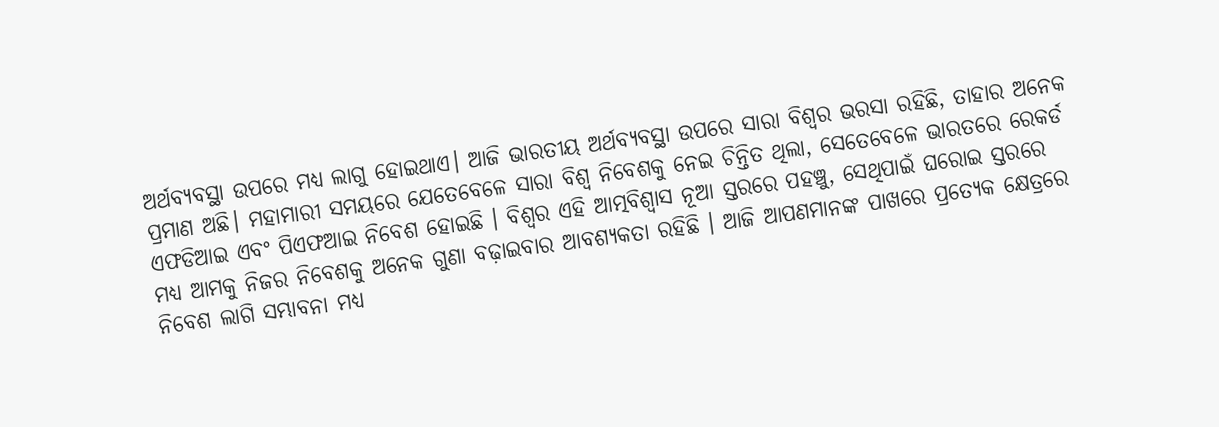ଅର୍ଥବ୍ୟବସ୍ଥା ଉପରେ ମଧ୍ୟ ଲାଗୁ ହୋଇଥାଏ। ଆଜି ଭାରତୀୟ ଅର୍ଥବ୍ୟବସ୍ଥା ଉପରେ ସାରା ବିଶ୍ୱର ଭରସା ରହିଛି, ତାହାର ଅନେକ ପ୍ରମାଣ ଅଛି। ମହାମାରୀ ସମୟରେ ଯେତେବେଳେ ସାରା ବିଶ୍ୱ ନିବେଶକୁ ନେଇ ଚିନ୍ତିତ ଥିଲା, ସେତେବେଳେ ଭାରତରେ ରେକର୍ଡ ଏଫଡିଆଇ ଏବଂ ପିଏଫଆଇ ନିବେଶ ହୋଇଛି । ବିଶ୍ୱର ଏହି ଆତ୍ମବିଶ୍ୱାସ ନୂଆ ସ୍ତରରେ ପହଞ୍ଚୁ, ସେଥିପାଇଁ ଘରୋଇ ସ୍ତରରେ ମଧ୍ୟ ଆମକୁ ନିଜର ନିବେଶକୁ ଅନେକ ଗୁଣା ବଢ଼ାଇବାର ଆବଶ୍ୟକତା ରହିଛି । ଆଜି ଆପଣମାନଙ୍କ ପାଖରେ ପ୍ରତ୍ୟେକ କ୍ଷେତ୍ରରେ ନିବେଶ ଲାଗି ସମ୍ଭାବନା ମଧ୍ୟ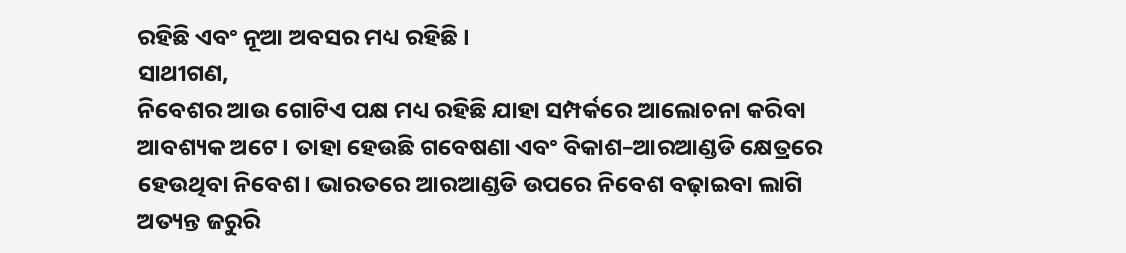ରହିଛି ଏବଂ ନୂଆ ଅବସର ମଧ୍ୟ ରହିଛି ।
ସାଥୀଗଣ,
ନିବେଶର ଆଉ ଗୋଟିଏ ପକ୍ଷ ମଧ୍ୟ ରହିଛି ଯାହା ସମ୍ପର୍କରେ ଆଲୋଚନା କରିବା ଆବଶ୍ୟକ ଅଟେ। ତାହା ହେଉଛି ଗବେଷଣା ଏବଂ ବିକାଶ–ଆରଆଣ୍ଡଡି କ୍ଷେତ୍ରରେ ହେଉଥିବା ନିବେଶ। ଭାରତରେ ଆରଆଣ୍ଡଡି ଉପରେ ନିବେଶ ବଢ଼ାଇବା ଲାଗି ଅତ୍ୟନ୍ତ ଜରୁରି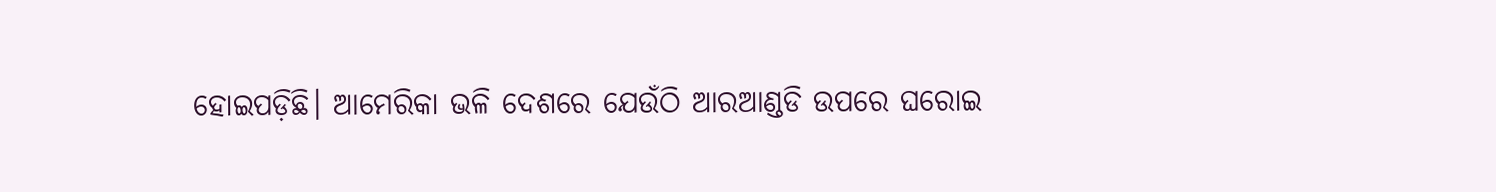ହୋଇପଡ଼ିଛି। ଆମେରିକା ଭଳି ଦେଶରେ ଯେଉଁଠି ଆରଆଣ୍ଡଡି ଉପରେ ଘରୋଇ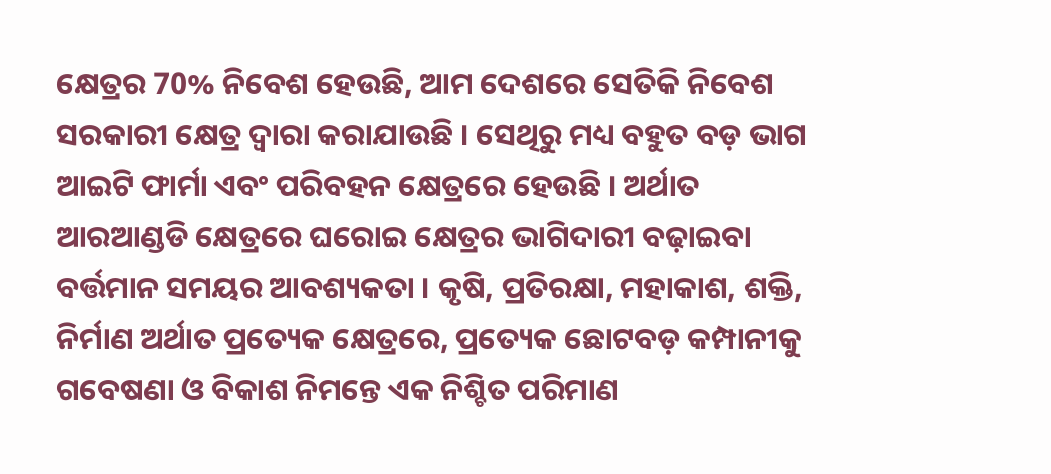କ୍ଷେତ୍ରର 70% ନିବେଶ ହେଉଛି, ଆମ ଦେଶରେ ସେତିକି ନିବେଶ ସରକାରୀ କ୍ଷେତ୍ର ଦ୍ୱାରା କରାଯାଉଛି । ସେଥିରୁ ମଧ୍ୟ ବହୁତ ବଡ଼ ଭାଗ ଆଇଟି ଫାର୍ମା ଏବଂ ପରିବହନ କ୍ଷେତ୍ରରେ ହେଉଛି । ଅର୍ଥାତ ଆରଆଣ୍ଡଡି କ୍ଷେତ୍ରରେ ଘରୋଇ କ୍ଷେତ୍ରର ଭାଗିଦାରୀ ବଢ଼ାଇବା ବର୍ତ୍ତମାନ ସମୟର ଆବଶ୍ୟକତା । କୃଷି, ପ୍ରତିରକ୍ଷା, ମହାକାଶ, ଶକ୍ତି, ନିର୍ମାଣ ଅର୍ଥାତ ପ୍ରତ୍ୟେକ କ୍ଷେତ୍ରରେ, ପ୍ରତ୍ୟେକ ଛୋଟବଡ଼ କମ୍ପାନୀକୁ ଗବେଷଣା ଓ ବିକାଶ ନିମନ୍ତେ ଏକ ନିଶ୍ଚିତ ପରିମାଣ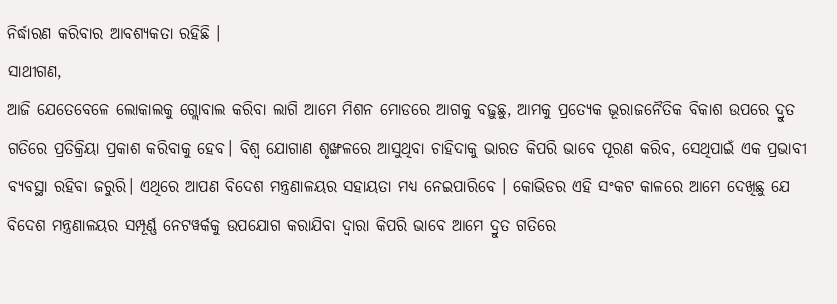ନିର୍ଦ୍ଧାରଣ କରିବାର ଆବଶ୍ୟକତା ରହିଛି ।
ସାଥୀଗଣ,
ଆଜି ଯେତେବେଳେ ଲୋକାଲକୁ ଗ୍ଲୋବାଲ କରିବା ଲାଗି ଆମେ ମିଶନ ମୋଡରେ ଆଗକୁ ବଢ଼ୁଛୁ, ଆମକୁ ପ୍ରତ୍ୟେକ ଭୂରାଜନୈତିକ ବିକାଶ ଉପରେ ଦ୍ରୁତ ଗତିରେ ପ୍ରତିକ୍ରିୟା ପ୍ରକାଶ କରିବାକୁ ହେବ। ବିଶ୍ୱ ଯୋଗାଣ ଶୃଙ୍ଖଳରେ ଆସୁଥିବା ଚାହିଦାକୁ ଭାରତ କିପରି ଭାବେ ପୂରଣ କରିବ, ସେଥିପାଇଁ ଏକ ପ୍ରଭାବୀ ବ୍ୟବସ୍ଥା ରହିବା ଜରୁରି। ଏଥିରେ ଆପଣ ବିଦେଶ ମନ୍ତ୍ରଣାଳୟର ସହାୟତା ମଧ୍ୟ ନେଇପାରିବେ । କୋଭିଡର ଏହି ସଂକଟ କାଳରେ ଆମେ ଦେଖିଛୁ ଯେ ବିଦେଶ ମନ୍ତ୍ରଣାଳୟର ସମ୍ପୂର୍ଣ୍ଣ ନେଟୱର୍କକୁ ଉପଯୋଗ କରାଯିବା ଦ୍ୱାରା କିପରି ଭାବେ ଆମେ ଦ୍ରୁତ ଗତିରେ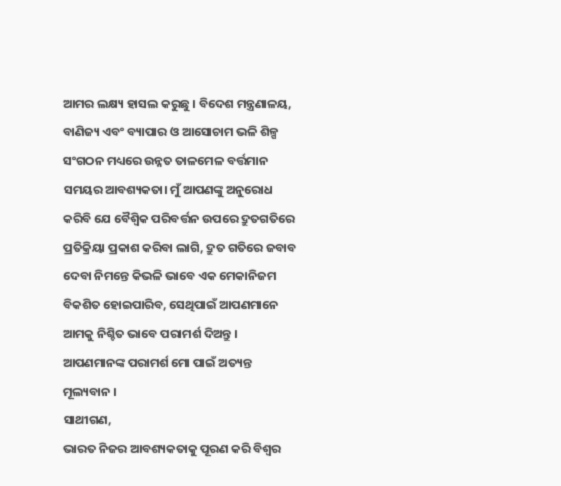ଆମର ଲକ୍ଷ୍ୟ ହାସଲ କରୁଛୁ । ବିଦେଶ ମନ୍ତ୍ରଣାଳୟ, ବାଣିଜ୍ୟ ଏବଂ ବ୍ୟାପାର ଓ ଆସୋଚାମ ଭଳି ଶିଳ୍ପ ସଂଗଠନ ମଧ୍ୟରେ ଉନ୍ନତ ତାଳମେଳ ବର୍ତ୍ତମାନ ସମୟର ଆବଶ୍ୟକତା। ମୁଁ ଆପଣଙ୍କୁ ଅନୁରୋଧ କରିବି ଯେ ବୈଶ୍ୱିକ ପରିବର୍ତ୍ତନ ଉପରେ ଦ୍ରୁତଗତିରେ ପ୍ରତିକ୍ରିୟା ପ୍ରକାଶ କରିବା ଲାଗି, ଦ୍ରୁତ ଗତିରେ ଜବାବ ଦେବା ନିମନ୍ତେ କିଭଳି ଭାବେ ଏକ ମେକାନିଜମ ବିକଶିତ ହୋଇପାରିବ, ସେଥିପାଇଁ ଆପଣମାନେ ଆମକୁ ନିଶ୍ଚିତ ଭାବେ ପରାମର୍ଶ ଦିଅନ୍ତୁ । ଆପଣମାନଙ୍କ ପରାମର୍ଶ ମୋ ପାଇଁ ଅତ୍ୟନ୍ତ ମୂଲ୍ୟବାନ ।
ସାଥୀଗଣ,
ଭାରତ ନିଜର ଆବଶ୍ୟକତାକୁ ପୂରଣ କରି ବିଶ୍ୱର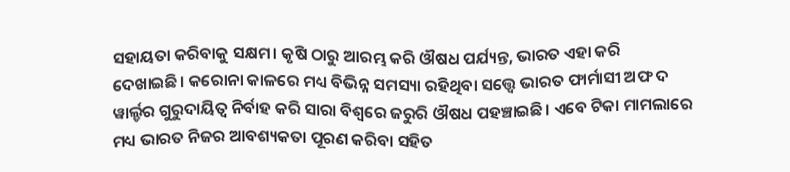ସହାୟତା କରିବାକୁ ସକ୍ଷମ। କୃଷି ଠାରୁ ଆରମ୍ଭ କରି ଔଷଧ ପର୍ଯ୍ୟନ୍ତ, ଭାରତ ଏହା କରି ଦେଖାଇଛି। କରୋନା କାଳରେ ମଧ୍ୟ ବିଭିନ୍ନ ସମସ୍ୟା ରହିଥିବା ସତ୍ତ୍ୱେ ଭାରତ ଫାର୍ମାସୀ ଅଫ ଦ ୱାର୍ଲ୍ଡର ଗୁରୁଦାୟିତ୍ୱ ନିର୍ବାହ କରି ସାରା ବିଶ୍ୱରେ ଜରୁରି ଔଷଧ ପହଞ୍ଚାଇଛି। ଏବେ ଟିକା ମାମଲାରେ ମଧ୍ୟ ଭାରତ ନିଜର ଆବଶ୍ୟକତା ପୂରଣ କରିବା ସହିତ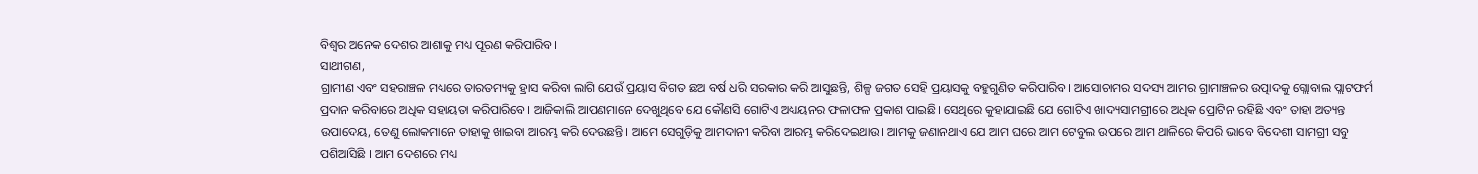ବିଶ୍ୱର ଅନେକ ଦେଶର ଆଶାକୁ ମଧ୍ୟ ପୂରଣ କରିପାରିବ।
ସାଥୀଗଣ,
ଗ୍ରାମୀଣ ଏବଂ ସହରାଞ୍ଚଳ ମଧ୍ୟରେ ତାରତମ୍ୟକୁ ହ୍ରାସ କରିବା ଲାଗି ଯେଉଁ ପ୍ରୟାସ ବିଗତ ଛଅ ବର୍ଷ ଧରି ସରକାର କରି ଆସୁଛନ୍ତି, ଶିଳ୍ପ ଜଗତ ସେହି ପ୍ରୟାସକୁ ବହୁଗୁଣିତ କରିପାରିବ। ଆସୋଚାମର ସଦସ୍ୟ ଆମର ଗ୍ରାମାଞ୍ଚଳର ଉତ୍ପାଦକୁ ଗ୍ଲୋବାଲ ପ୍ଲାଟଫର୍ମ ପ୍ରଦାନ କରିବାରେ ଅଧିକ ସହାୟତା କରିପାରିବେ। ଆଜିକାଲି ଆପଣମାନେ ଦେଖୁଥିବେ ଯେ କୌଣସି ଗୋଟିଏ ଅଧ୍ୟୟନର ଫଳାଫଳ ପ୍ରକାଶ ପାଇଛି। ସେଥିରେ କୁହାଯାଇଛି ଯେ ଗୋଟିଏ ଖାଦ୍ୟସାମଗ୍ରୀରେ ଅଧିକ ପ୍ରୋଟିନ ରହିଛି ଏବଂ ତାହା ଅତ୍ୟନ୍ତ ଉପାଦେୟ, ତେଣୁ ଲୋକମାନେ ତାହାକୁ ଖାଇବା ଆରମ୍ଭ କରି ଦେଉଛନ୍ତି। ଆମେ ସେଗୁଡ଼ିକୁ ଆମଦାନୀ କରିବା ଆରମ୍ଭ କରିଦେଇଥାଉ। ଆମକୁ ଜଣାନଥାଏ ଯେ ଆମ ଘରେ ଆମ ଟେବୁଲ ଉପରେ ଆମ ଥାଳିରେ କିପରି ଭାବେ ବିଦେଶୀ ସାମଗ୍ରୀ ସବୁ ପଶିଆସିଛି । ଆମ ଦେଶରେ ମଧ୍ୟ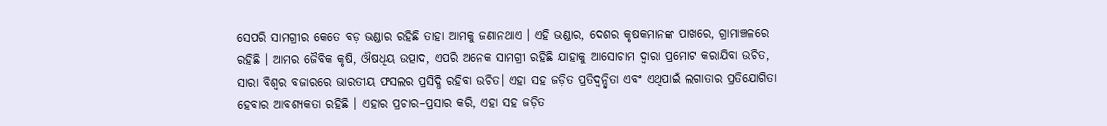ସେପରି ସାମଗ୍ରୀର କେତେ ବଡ଼ ଭଣ୍ଡାର ରହିଛି ତାହା ଆମକୁ ଜଣାନଥାଏ । ଏହି ଭଣ୍ଡାର, ଦେଶର କୃଷକମାନଙ୍କ ପାଖରେ, ଗ୍ରାମାଞ୍ଚଳରେ ରହିଛି । ଆମର ଜୈବିକ କୃଷି, ଔଷଧିୟ ଉତ୍ପାଦ, ଏପରି ଅନେକ ସାମଗ୍ରୀ ରହିଛି ଯାହାକୁ ଆସୋଚାମ ଦ୍ୱାରା ପ୍ରମୋଟ କରାଯିବା ଉଚିତ, ସାରା ବିଶ୍ୱର ବଜାରରେ ଭାରତୀୟ ଫସଲର ପ୍ରସିଦ୍ଧି ରହିବା ଉଚିତ। ଏହା ସହ ଜଡ଼ିତ ପ୍ରତିଦ୍ୱନ୍ଦ୍ୱିତା ଏବଂ ଏଥିପାଇଁ ଲଗାତାର ପ୍ରତିଯୋଗିତା ହେବାର ଆବଶ୍ୟକତା ରହିଛି । ଏହାର ପ୍ରଚାର–ପ୍ରସାର କରି, ଏହା ସହ ଜଡ଼ିତ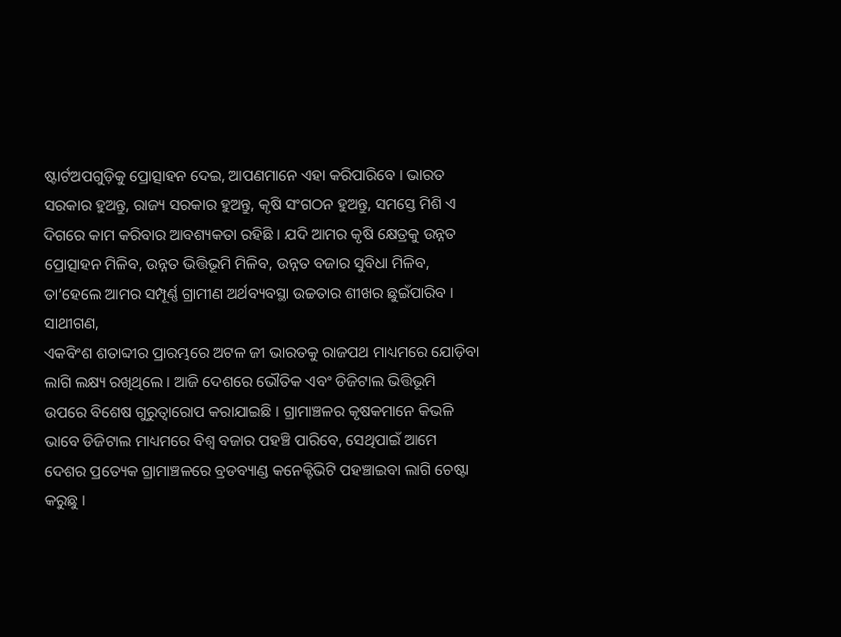ଷ୍ଟାର୍ଟଅପଗୁଡ଼ିକୁ ପ୍ରୋତ୍ସାହନ ଦେଇ, ଆପଣମାନେ ଏହା କରିପାରିବେ । ଭାରତ ସରକାର ହୁଅନ୍ତୁ, ରାଜ୍ୟ ସରକାର ହୁଅନ୍ତୁ, କୃଷି ସଂଗଠନ ହୁଅନ୍ତୁ, ସମସ୍ତେ ମିଶି ଏ ଦିଗରେ କାମ କରିବାର ଆବଶ୍ୟକତା ରହିଛି । ଯଦି ଆମର କୃଷି କ୍ଷେତ୍ରକୁ ଉନ୍ନତ ପ୍ରୋତ୍ସାହନ ମିଳିବ, ଉନ୍ନତ ଭିତ୍ତିଭୂମି ମିଳିବ, ଉନ୍ନତ ବଜାର ସୁବିଧା ମିଳିବ, ତା’ହେଲେ ଆମର ସମ୍ପୂର୍ଣ୍ଣ ଗ୍ରାମୀଣ ଅର୍ଥବ୍ୟବସ୍ଥା ଉଚ୍ଚତାର ଶୀଖର ଛୁଇଁପାରିବ ।
ସାଥୀଗଣ,
ଏକବିଂଶ ଶତାବ୍ଦୀର ପ୍ରାରମ୍ଭରେ ଅଟଳ ଜୀ ଭାରତକୁ ରାଜପଥ ମାଧ୍ୟମରେ ଯୋଡ଼ିବା ଲାଗି ଲକ୍ଷ୍ୟ ରଖିଥିଲେ । ଆଜି ଦେଶରେ ଭୌତିକ ଏବଂ ଡିଜିଟାଲ ଭିତ୍ତିଭୂମି ଉପରେ ବିଶେଷ ଗୁରୁତ୍ୱାରୋପ କରାଯାଇଛି । ଗ୍ରାମାଞ୍ଚଳର କୃଷକମାନେ କିଭଳି ଭାବେ ଡିଜିଟାଲ ମାଧ୍ୟମରେ ବିଶ୍ୱ ବଜାର ପହଞ୍ଚି ପାରିବେ, ସେଥିପାଇଁ ଆମେ ଦେଶର ପ୍ରତ୍ୟେକ ଗ୍ରାମାଞ୍ଚଳରେ ବ୍ରଡବ୍ୟାଣ୍ଡ କନେକ୍ଟିଭିଟି ପହଞ୍ଚାଇବା ଲାଗି ଚେଷ୍ଟା କରୁଛୁ ।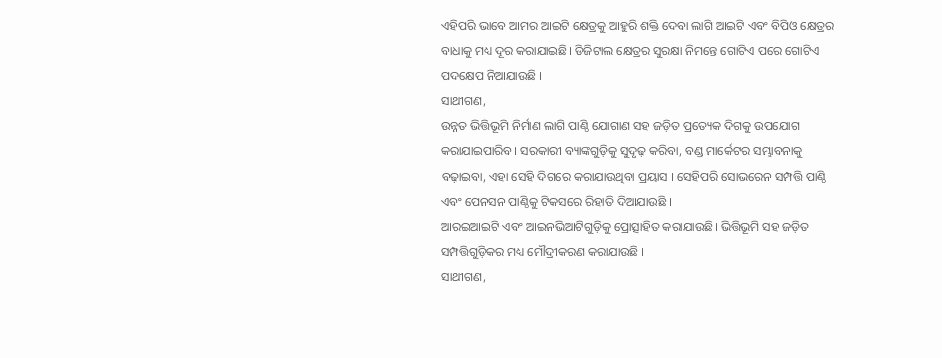ଏହିପରି ଭାବେ ଆମର ଆଇଟି କ୍ଷେତ୍ରକୁ ଆହୁରି ଶକ୍ତି ଦେବା ଲାଗି ଆଇଟି ଏବଂ ବିପିଓ କ୍ଷେତ୍ରର ବାଧାକୁ ମଧ୍ୟ ଦୂର କରାଯାଇଛି। ଡିଜିଟାଲ କ୍ଷେତ୍ରର ସୁରକ୍ଷା ନିମନ୍ତେ ଗୋଟିଏ ପରେ ଗୋଟିଏ ପଦକ୍ଷେପ ନିଆଯାଉଛି ।
ସାଥୀଗଣ,
ଉନ୍ନତ ଭିତ୍ତିଭୂମି ନିର୍ମାଣ ଲାଗି ପାଣ୍ଠି ଯୋଗାଣ ସହ ଜଡ଼ିତ ପ୍ରତ୍ୟେକ ଦିଗକୁ ଉପଯୋଗ କରାଯାଇପାରିବ। ସରକାରୀ ବ୍ୟାଙ୍କଗୁଡ଼ିକୁ ସୁଦୃଢ଼ କରିବା, ବଣ୍ଡ ମାର୍କେଟର ସମ୍ଭାବନାକୁ ବଢ଼ାଇବା, ଏହା ସେହି ଦିଗରେ କରାଯାଉଥିବା ପ୍ରୟାସ । ସେହିପରି ସୋଭରେନ ସମ୍ପତ୍ତି ପାଣ୍ଠି ଏବଂ ପେନସନ ପାଣ୍ଠିକୁ ଟିକସରେ ରିହାତି ଦିଆଯାଉଛି ।
ଆରଇଆଇଟି ଏବଂ ଆଇନଭିଆଟିଗୁଡ଼ିକୁ ପ୍ରୋତ୍ସାହିତ କରାଯାଉଛି। ଭିତ୍ତିଭୂମି ସହ ଜଡ଼ିତ ସମ୍ପତ୍ତିଗୁଡ଼ିକର ମଧ୍ୟ ମୌଦ୍ରୀକରଣ କରାଯାଉଛି ।
ସାଥୀଗଣ,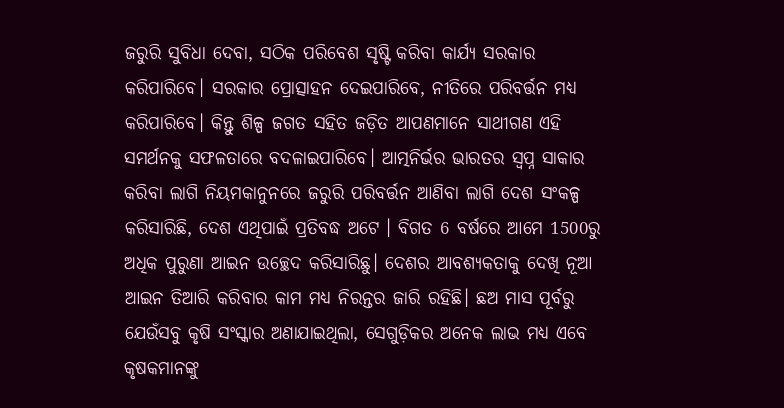ଜରୁରି ସୁବିଧା ଦେବା, ସଠିକ ପରିବେଶ ସୃଷ୍ଟି କରିବା କାର୍ଯ୍ୟ ସରକାର କରିପାରିବେ। ସରକାର ପ୍ରୋତ୍ସାହନ ଦେଇପାରିବେ, ନୀତିରେ ପରିବର୍ତ୍ତନ ମଧ୍ୟ କରିପାରିବେ। କିନ୍ତୁ ଶିଳ୍ପ ଜଗତ ସହିତ ଜଡ଼ିତ ଆପଣମାନେ ସାଥୀଗଣ ଏହି ସମର୍ଥନକୁ ସଫଳତାରେ ବଦଳାଇପାରିବେ। ଆତ୍ମନିର୍ଭର ଭାରତର ସ୍ୱପ୍ନ ସାକାର କରିବା ଲାଗି ନିୟମକାନୁନରେ ଜରୁରି ପରିବର୍ତ୍ତନ ଆଣିବା ଲାଗି ଦେଶ ସଂକଳ୍ପ କରିସାରିଛି, ଦେଶ ଏଥିପାଇଁ ପ୍ରତିବଦ୍ଧ ଅଟେ । ବିଗତ 6 ବର୍ଷରେ ଆମେ 1500ରୁ ଅଧିକ ପୁରୁଣା ଆଇନ ଉଚ୍ଛେଦ କରିସାରିଛୁ। ଦେଶର ଆବଶ୍ୟକତାକୁ ଦେଖି ନୂଆ ଆଇନ ତିଆରି କରିବାର କାମ ମଧ୍ୟ ନିରନ୍ତର ଜାରି ରହିଛି। ଛଅ ମାସ ପୂର୍ବରୁ ଯେଉଁସବୁ କୃଷି ସଂସ୍କାର ଅଣାଯାଇଥିଲା, ସେଗୁଡ଼ିକର ଅନେକ ଲାଭ ମଧ୍ୟ ଏବେ କୃଷକମାନଙ୍କୁ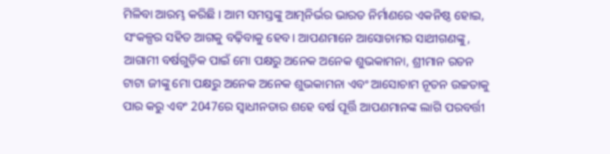ମିଳିବା ଆରମ୍ଭ କରିଛି । ଆମ ସମସ୍ତଙ୍କୁ ଆତ୍ମନିର୍ଭର ଭାରତ ନିର୍ମାଣରେ ଏକନିଷ୍ଠ ହୋଇ, ସଂକଳ୍ପର ସହିତ ଆଗକୁ ବଢ଼ିବାକୁ ହେବ। ଆପଣମାନେ ଆସୋଚାମର ସାଥୀଗଣଙ୍କୁ, ଆଗାମୀ ବର୍ଷଗୁଡ଼ିକ ପାଇଁ ମୋ ପକ୍ଷରୁ ଅନେକ ଅନେକ ଶୁଭକାମନା, ଶ୍ରୀମାନ ରତନ ଟାଟା ଜୀଙ୍କୁ ମୋ ପକ୍ଷରୁ ଅନେକ ଅନେକ ଶୁଭକାମନା ଏବଂ ଆସୋଚାମ ନୂତନ ଉଚ୍ଚତାକୁ ପାର କରୁ ଏବଂ 2047ରେ ସ୍ୱାଧୀନତାର ଶହେ ବର୍ଷ ପୂର୍ତ୍ତି ଆପଣମାନଙ୍କ ଲାଗି ପରବର୍ତ୍ତୀ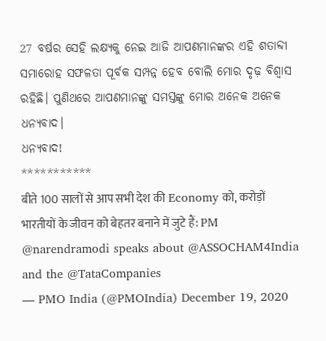27 ବର୍ଷର ସେହି ଲକ୍ଷ୍ୟକୁ ନେଇ ଆଜି ଆପଣମାନଙ୍କର ଏହି ଶତାବ୍ଦୀ ସମାରୋହ ସଫଳତା ପୂର୍ବକ ସମ୍ପନ୍ନ ହେବ ବୋଲି ମୋର ଦୃଢ଼ ବିଶ୍ୱାସ ରହିଛି। ପୁଣିଥରେ ଆପଣମାନଙ୍କୁ ସମସ୍ତଙ୍କୁ ମୋର ଅନେକ ଅନେକ ଧନ୍ୟବାଦ।
ଧନ୍ୟବାଦ!
***********
बीते 100 सालों से आप सभी देश की Economy को, करोड़ों भारतीयों के जीवन को बेहतर बनाने में जुटे हैं: PM @narendramodi speaks about @ASSOCHAM4India and the @TataCompanies
— PMO India (@PMOIndia) December 19, 2020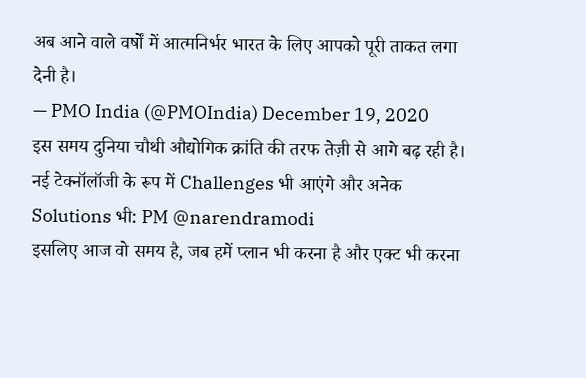अब आने वाले वर्षों में आत्मनिर्भर भारत के लिए आपको पूरी ताकत लगा देनी है।
— PMO India (@PMOIndia) December 19, 2020
इस समय दुनिया चौथी औद्योगिक क्रांति की तरफ तेज़ी से आगे बढ़ रही है।
नई टेक्नॉलॉजी के रूप में Challenges भी आएंगे और अनेक Solutions भी: PM @narendramodi
इसलिए आज वो समय है, जब हमें प्लान भी करना है और एक्ट भी करना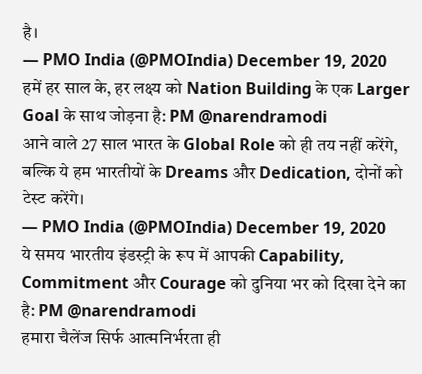है।
— PMO India (@PMOIndia) December 19, 2020
हमें हर साल के, हर लक्ष्य को Nation Building के एक Larger Goal के साथ जोड़ना है: PM @narendramodi
आने वाले 27 साल भारत के Global Role को ही तय नहीं करेंगे, बल्कि ये हम भारतीयों के Dreams और Dedication, दोनों को टेस्ट करेंगे।
— PMO India (@PMOIndia) December 19, 2020
ये समय भारतीय इंडस्ट्री के रूप में आपकी Capability, Commitment और Courage को दुनिया भर को दिखा देने का है: PM @narendramodi
हमारा चैलेंज सिर्फ आत्मनिर्भरता ही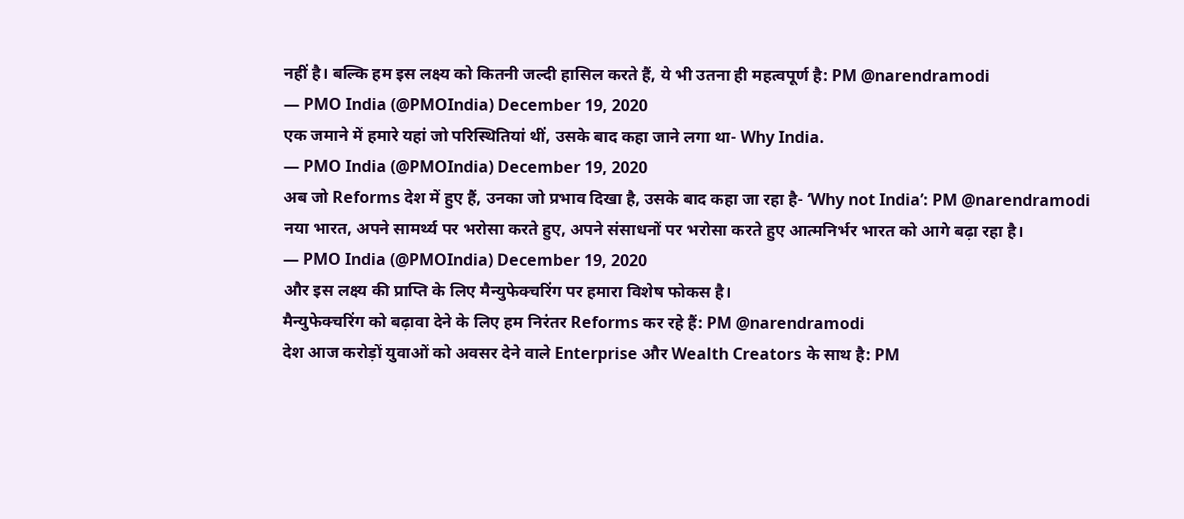नहीं है। बल्कि हम इस लक्ष्य को कितनी जल्दी हासिल करते हैं, ये भी उतना ही महत्वपूर्ण है: PM @narendramodi
— PMO India (@PMOIndia) December 19, 2020
एक जमाने में हमारे यहां जो परिस्थितियां थीं, उसके बाद कहा जाने लगा था- Why India.
— PMO India (@PMOIndia) December 19, 2020
अब जो Reforms देश में हुए हैं, उनका जो प्रभाव दिखा है, उसके बाद कहा जा रहा है- ‘Why not India’: PM @narendramodi
नया भारत, अपने सामर्थ्य पर भरोसा करते हुए, अपने संसाधनों पर भरोसा करते हुए आत्मनिर्भर भारत को आगे बढ़ा रहा है।
— PMO India (@PMOIndia) December 19, 2020
और इस लक्ष्य की प्राप्ति के लिए मैन्युफेक्चरिंग पर हमारा विशेष फोकस है।
मैन्युफेक्चरिंग को बढ़ावा देने के लिए हम निरंतर Reforms कर रहे हैं: PM @narendramodi
देश आज करोड़ों युवाओं को अवसर देने वाले Enterprise और Wealth Creators के साथ है: PM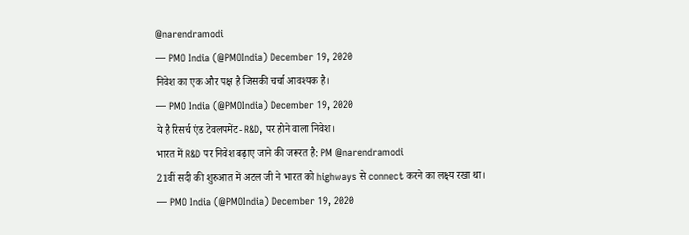@narendramodi
— PMO India (@PMOIndia) December 19, 2020
निवेश का एक और पक्ष है जिसकी चर्चा आवश्यक है।
— PMO India (@PMOIndia) December 19, 2020
ये है रिसर्च एंड टेवलपमेंट- R&D, पर होने वाला निवेश।
भारत में R&D पर निवेश बढ़ाए जाने की जरूरत है: PM @narendramodi
21वीं सदी की शुरुआत में अटल जी ने भारत को highways से connect करने का लक्ष्य रखा था।
— PMO India (@PMOIndia) December 19, 2020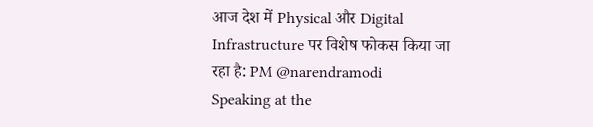आज देश में Physical और Digital Infrastructure पर विशेष फोकस किया जा रहा है: PM @narendramodi
Speaking at the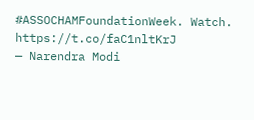#ASSOCHAMFoundationWeek. Watch. https://t.co/faC1nltKrJ
— Narendra Modi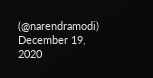(@narendramodi) December 19, 2020